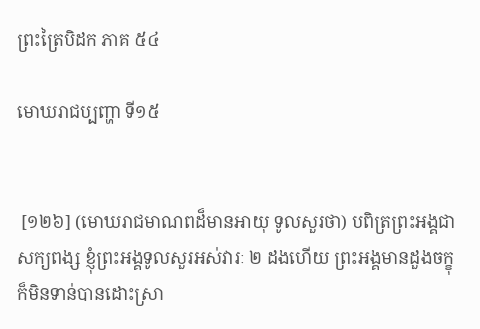ព្រះត្រៃបិដក ភាគ ៥៤

មោឃរាជប្បញ្ហា ទី១៥


 [១២៦] (មោឃរាជមាណពដ៏មានអាយុ ទូលសួរថា) បពិត្រព្រះអង្គជាសក្យពង្ស ខ្ញុំព្រះអង្គទូលសួរអស់វារៈ ២ ដងហើយ ព្រះអង្គមានដួងចក្ខុ ក៏មិនទាន់បានដោះស្រា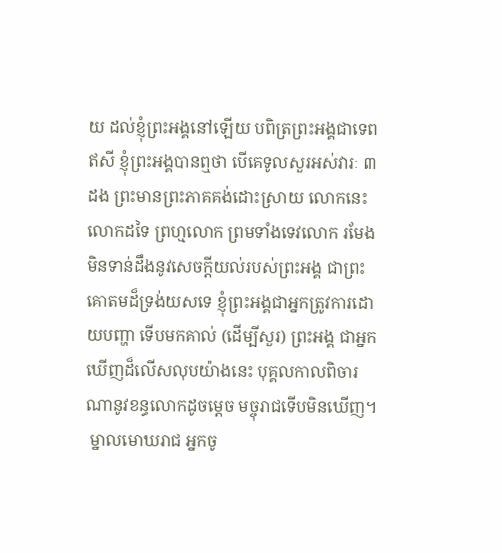យ ដល់ខ្ញុំព្រះអង្គនៅឡើយ បពិត្រព្រះអង្គជាទេពឥសី ខ្ញុំព្រះអង្គបានឮថា បើគេទូលសួរអស់វារៈ ៣ ដង ព្រះមានព្រះភាគគង់ដោះស្រាយ លោកនេះ លោកដទៃ ព្រហ្មលោក ព្រមទាំងទេវលោក រមែងមិនទាន់ដឹងនូវសេចក្តីយល់របស់ព្រះអង្គ ជាព្រះគោតមដ៏ទ្រង់យសទេ ខ្ញុំព្រះអង្គជាអ្នកត្រូវការដោយបញ្ហា ទើបមកគាល់ (ដើម្បីសួរ) ព្រះអង្គ ជាអ្នកឃើញដ៏លើសលុបយ៉ាងនេះ បុគ្គលកាលពិចារណានូវខន្ធលោកដូចម្តេច មច្ចុរាជទើបមិនឃើញ។
 ម្នាលមោឃរាជ អ្នកចូ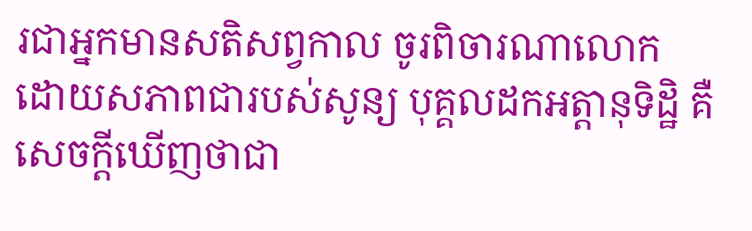រជាអ្នកមានសតិសព្វកាល ចូរពិចារណាលោក ដោយសភាពជារបស់សូន្យ បុគ្គលដកអត្តានុទិដ្ឋិ គឺសេចក្តីឃើញថាជា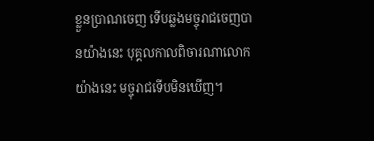ខ្លួនប្រាណចេញ ទើបឆ្លងមច្ចុរាជចេញបានយ៉ាងនេះ បុគ្គលកាលពិចារណាលោកយ៉ាងនេះ មច្ចុរាជទើបមិនឃើញ។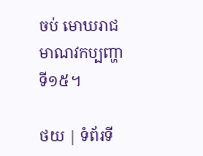ចប់ មោឃរាជមាណវកប្បញ្ហា ទី១៥។

ថយ | ទំព័រទី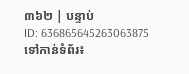៣៦២ | បន្ទាប់
ID: 636865645263063875
ទៅកាន់ទំព័រ៖